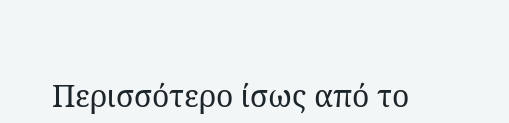Περισσότερο ίσως από το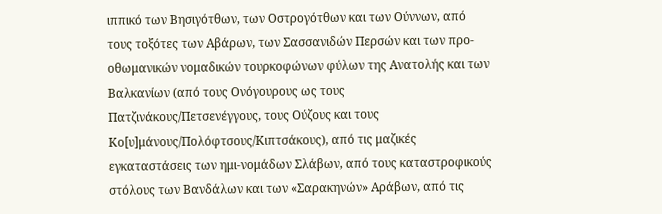ιππικό των Βησιγότθων, των Οστρογότθων και των Ούννων, από τους τοξότες των Αβάρων, των Σασσανιδών Περσών και των προ-οθωμανικών νομαδικών τουρκοφώνων φύλων της Ανατολής και των Βαλκανίων (από τους Ονόγουρους ως τους Πατζινάκους/Πετσενέγγους, τους Ούζους και τους Κο[υ]μάνους/Πολόφτσους/Κιπτσάκους), από τις μαζικές εγκαταστάσεις των ημι-νομάδων Σλάβων, από τους καταστροφικούς στόλους των Βανδάλων και των «Σαρακηνών» Αράβων, από τις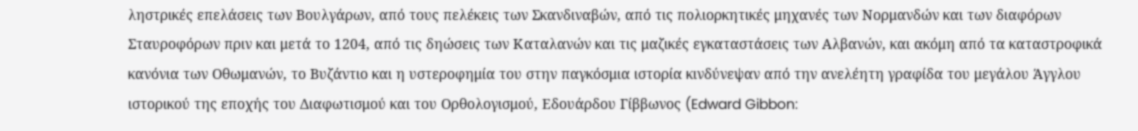ληστρικές επελάσεις των Βουλγάρων, από τους πελέκεις των Σκανδιναβών, από τις πολιορκητικές μηχανές των Νορμανδών και των διαφόρων Σταυροφόρων πριν και μετά το 1204, από τις δηώσεις των Καταλανών και τις μαζικές εγκαταστάσεις των Αλβανών, και ακόμη από τα καταστροφικά κανόνια των Οθωμανών, το Βυζάντιο και η υστεροφημία του στην παγκόσμια ιστορία κινδύνεψαν από την ανελέητη γραφίδα του μεγάλου Άγγλου ιστορικού της εποχής του Διαφωτισμού και του Ορθολογισμού, Εδουάρδου Γίββωνος (Edward Gibbon: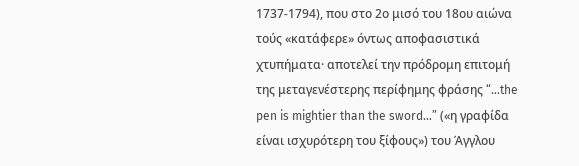1737-1794), που στο 2ο μισό του 18ου αιώνα τούς «κατάφερε» όντως αποφασιστικά χτυπήματα· αποτελεί την πρόδρομη επιτομή της μεταγενέστερης περίφημης φράσης “…the pen is mightier than the sword…” («η γραφίδα είναι ισχυρότερη του ξίφους») του Άγγλου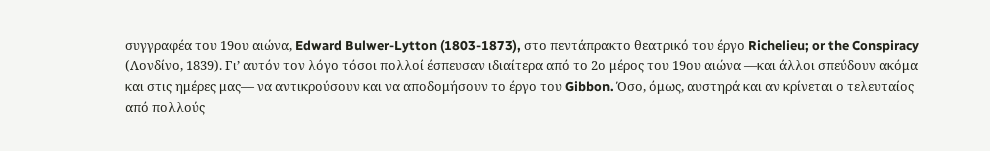συγγραφέα του 19ου αιώνα, Edward Bulwer-Lytton (1803-1873), στο πεντάπρακτο θεατρικό του έργο Richelieu; or the Conspiracy (Λονδίνο, 1839). Γι’ αυτόν τον λόγο τόσοι πολλοί έσπευσαν ιδιαίτερα από το 2ο μέρος του 19ου αιώνα —και άλλοι σπεύδουν ακόμα και στις ημέρες μας— να αντικρούσουν και να αποδομήσουν το έργο του Gibbon. Όσο, όμως, αυστηρά και αν κρίνεται ο τελευταίος από πολλούς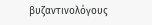βυζαντινολόγους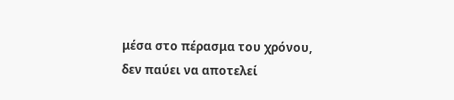μέσα στο πέρασμα του χρόνου, δεν παύει να αποτελεί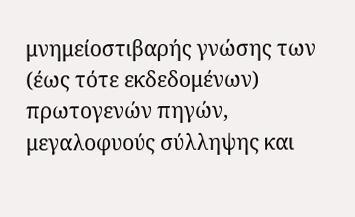μνημείοστιβαρής γνώσης των (έως τότε εκδεδομένων) πρωτογενών πηγών, μεγαλοφυούς σύλληψης και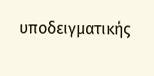υποδειγματικής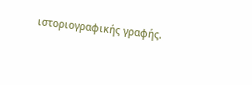ιστοριογραφικής γραφής.